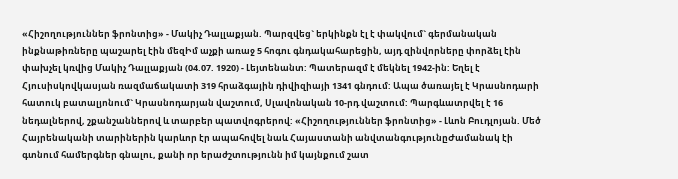«Հիշողություններ ֆրոնտից» - Մակիչ Դալլաքյան. Պարզվեց` երկինքն էլ է փակվում` գերմանական ինքնաթիռները պաշարել էին մեզԻմ աչքի առաջ 5 հոգու գնդակահարեցին, այդ զինվորները փորձել էին փախչել կռվից Մակիչ Դալլաքյան (04.07. 1920) - Լեյտենանտ: Պատերազմ է մեկնել 1942-ին: Եղել է Հյուսիսկովկասյան ռազմաճակատի 319 հրաձգային դիվիզիայի 1341 գնդում: Ապա ծառայել է Կրասնոդարի հատուկ բատալյոնում` Կրասնոդարյան վաշտում, Սլավոնական 10-րդ վաշտում: Պարգևատրվել է 16 նեդալներով, շքանշաններով և տարբեր պատվոգրերով: «Հիշողություններ ֆրոնտից» - Լևոն Բուդլոյան. Մեծ Հայրենականի տարիներին կարևոր էր ապահովել նաև Հայաստանի անվտանգությունըԺամանակ էի գտնում համերգներ գնալու, քանի որ երաժշտությունն իմ կայնքում շատ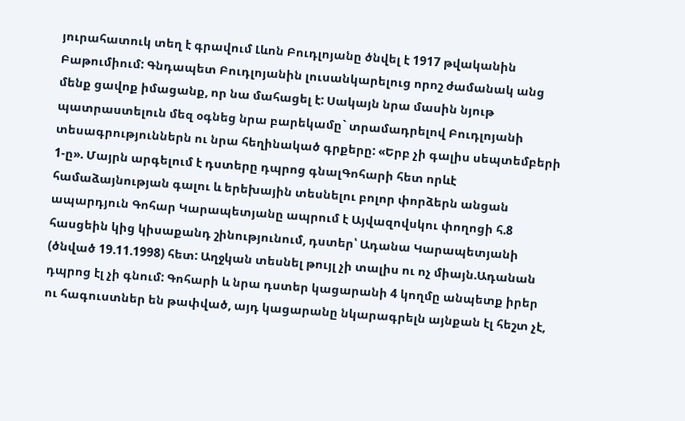յուրահատուկ տեղ է գրավում Լևոն Բուդլոյանը ծնվել է 1917 թվականին Բաթումիում: Գնդապետ Բուդլոյանին լուսանկարելուց որոշ ժամանակ անց մենք ցավոք իմացանք, որ նա մահացել է: Սակայն նրա մասին նյութ պատրաստելուն մեզ օգնեց նրա բարեկամը` տրամադրելով Բուդլոյանի տեսագրություններն ու նրա հեղինակած գրքերը: «Երբ չի գալիս սեպտեմբերի 1-ը». Մայրն արգելում է դստերը դպրոց գնալԳոհարի հետ որևէ համաձայնության գալու և երեխային տեսնելու բոլոր փորձերն անցան ապարդյուն Գոհար Կարապետյանը ապրում է Այվազովսկու փողոցի հ.8 հասցեին կից կիսաքանդ շինությունում, դստեր՝ Ադանա Կարապետյանի (ծնված 19.11.1998) հետ: Աղջկան տեսնել թույլ չի տալիս ու ոչ միայն.Ադանան դպրոց էլ չի գնում: Գոհարի և նրա դստեր կացարանի 4 կողմը անպետք իրեր ու հագուստներ են թափված, այդ կացարանը նկարագրելն այնքան էլ հեշտ չէ,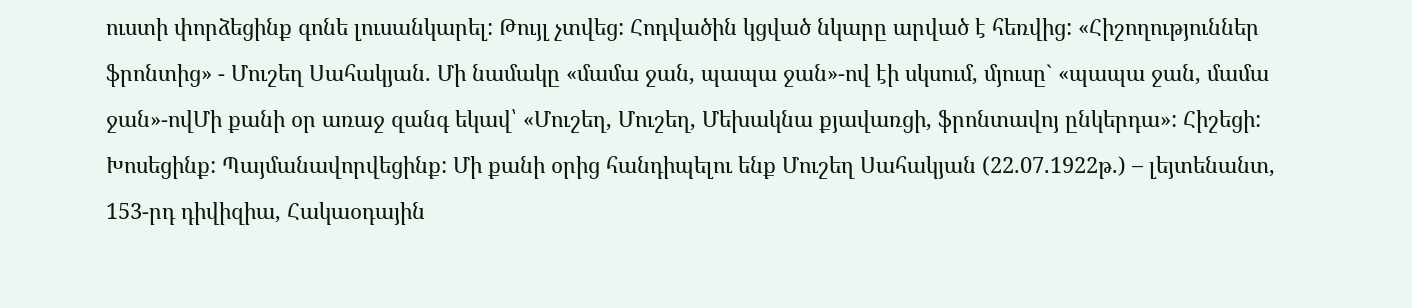ուստի փորձեցինք գոնե լուսանկարել: Թույլ չտվեց: Հոդվածին կցված նկարը արված է հեռվից: «Հիշողություններ ֆրոնտից» - Մուշեղ Սահակյան. Մի նամակը «մամա ջան, պապա ջան»-ով էի սկսում, մյուսը` «պապա ջան, մամա ջան»-ովՄի քանի օր առաջ զանգ եկավ՝ «Մուշեղ, Մուշեղ, Մեխակնա քյավառցի, ֆրոնտավոյ ընկերդա»: Հիշեցի: Խոսեցինք: Պայմանավորվեցինք: Մի քանի օրից հանդիպելու ենք Մուշեղ Սահակյան (22.07.1922թ.) – լեյտենանտ, 153-րդ դիվիզիա, Հակաօդային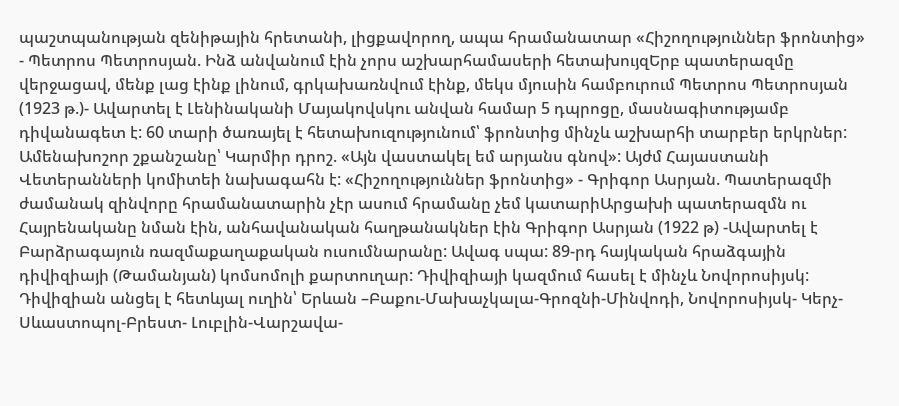պաշտպանության զենիթային հրետանի, լիցքավորող, ապա հրամանատար «Հիշողություններ ֆրոնտից» - Պետրոս Պետրոսյան. Ինձ անվանում էին չորս աշխարհամասերի հետախույզԵրբ պատերազմը վերջացավ, մենք լաց էինք լինում, գրկախառնվում էինք, մեկս մյուսին համբուրում Պետրոս Պետրոսյան (1923 թ.)- Ավարտել է Լենինականի Մայակովսկու անվան համար 5 դպրոցը, մասնագիտությամբ դիվանագետ է: 60 տարի ծառայել է հետախուզությունում՝ ֆրոնտից մինչև աշխարհի տարբեր երկրներ: Ամենախոշոր շքանշանը՝ Կարմիր դրոշ. «Այն վաստակել եմ արյանս գնով»: Այժմ Հայաստանի Վետերանների կոմիտեի նախագահն է: «Հիշողություններ ֆրոնտից» - Գրիգոր Ասրյան. Պատերազմի ժամանակ զինվորը հրամանատարին չէր ասում հրամանը չեմ կատարիԱրցախի պատերազմն ու Հայրենականը նման էին, անհավանական հաղթանակներ էին Գրիգոր Ասրյան (1922 թ) -Ավարտել է Բարձրագայուն ռազմաքաղաքական ուսումնարանը: Ավագ սպա: 89-րդ հայկական հրաձգային դիվիզիայի (Թամանյան) կոմսոմոլի քարտուղար: Դիվիզիայի կազմում հասել է մինչև Նովորոսիյսկ: Դիվիզիան անցել է հետևյալ ուղին՝ Երևան –Բաքու-Մախաչկալա-Գրոզնի-Մինվոդի, Նովորոսիյսկ- Կերչ-Սևաստոպոլ-Բրեստ- Լուբլին-Վարշավա-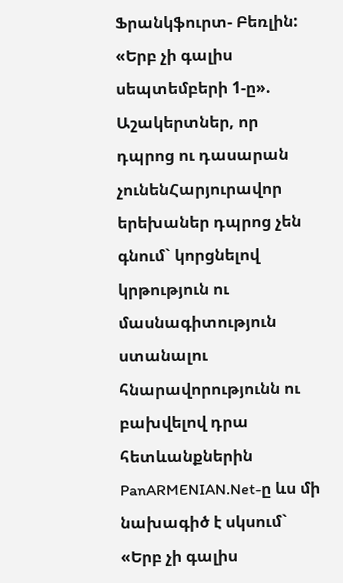Ֆրանկֆուրտ- Բեռլին: «Երբ չի գալիս սեպտեմբերի 1-ը». Աշակերտներ, որ դպրոց ու դասարան չունենՀարյուրավոր երեխաներ դպրոց չեն գնում` կորցնելով կրթություն ու մասնագիտություն ստանալու հնարավորությունն ու բախվելով դրա հետևանքներին PanARMENIAN.Net-ը ևս մի նախագիծ է սկսում` «Երբ չի գալիս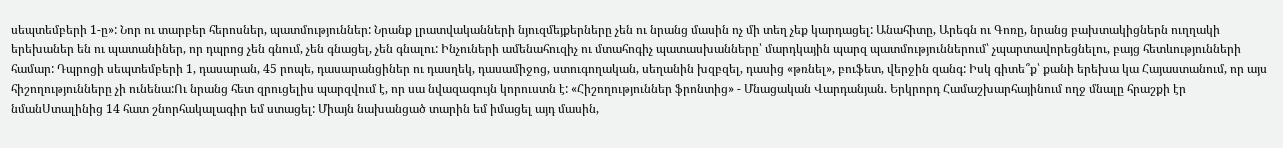սեպտեմբերի 1-ը»: Նոր ու տարբեր հերոսներ, պատմություններ: Նրանք լրատվականների նյուզմեյքերները չեն ու նրանց մասին ոչ մի տեղ չեք կարդացել: Անահիտը, Արեգն ու Գոռը, նրանց բախտակիցներն ուղղակի երեխաներ են ու պատանիներ, որ դպրոց չեն գնում, չեն գնացել, չեն գնալու: Ինչուների ամենահուզիչ ու մտահոգիչ պատասխանները՝ մարդկային պարզ պատմություններում՝ չպարտավորեցնելու, բայց հետևությունների համար: Դպրոցի սեպտեմբերի 1, դասարան, 45 րոպե, դասարանցիներ ու դասղեկ, դասամիջոց, ստուգողական, սեղանին խզբզել, դասից «թռնել», բուֆետ, վերջին զանգ: Իսկ գիտե՞ք՝ քանի երեխա կա Հայաստանում, որ այս հիշողությունները չի ունենա:Ու նրանց հետ զրուցելիս պարզվում է, որ սա նվազագույն կորուստն է: «Հիշողություններ ֆրոնտից» - Մնացական Վարդանյան. Երկրորդ Համաշխարհայինում ողջ մնալը հրաշքի էր նմանՍտալինից 14 հատ շնորհակալագիր եմ ստացել: Միայն նախանցած տարին եմ իմացել այդ մասին,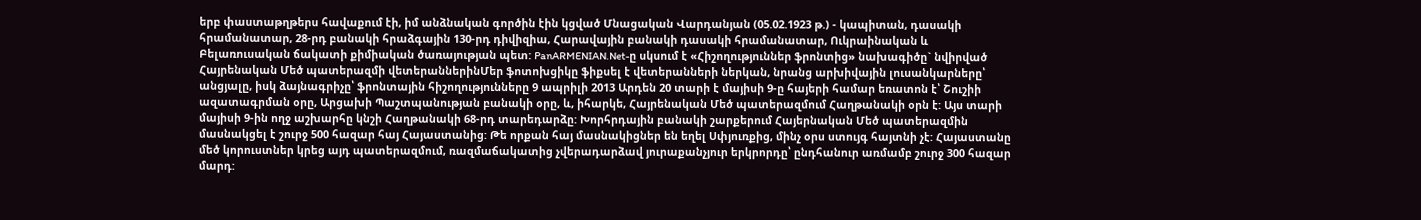երբ փաստաթղթերս հավաքում էի, իմ անձնական գործին էին կցված Մնացական Վարդանյան (05.02.1923 թ.) - կապիտան, դասակի հրամանատար, 28-րդ բանակի հրաձգային 130-րդ դիվիզիա, Հարավային բանակի դասակի հրամանատար, Ուկրաինական և Բելառուսական ճակատի քիմիական ծառայության պետ: PanARMENIAN.Net-ը սկսում է «Հիշողություններ ֆրոնտից» նախագիծը` նվիրված Հայրենական Մեծ պատերազմի վետերաններինՄեր ֆոտոխցիկը ֆիքսել է վետերանների ներկան, նրանց արխիվային լուսանկարները՝ անցյալը, իսկ ձայնագրիչը՝ ֆրոնտային հիշողությունները 9 ապրիլի 2013 Արդեն 20 տարի է մայիսի 9-ը հայերի համար եռատոն է՝ Շուշիի ազատագրման օրը, Արցախի Պաշտպանության բանակի օրը, և, իհարկե, Հայրենական Մեծ պատերազմում Հաղթանակի օրն է: Այս տարի մայիսի 9-ին ողջ աշխարհը կնշի Հաղթանակի 68-րդ տարեդարձը: Խորհրդային բանակի շարքերում Հայերնական Մեծ պատերազմին մասնակցել է շուրջ 500 հազար հայ Հայաստանից: Թե որքան հայ մասնակիցներ են եղել Սփյուռքից, մինչ օրս ստույգ հայտնի չէ: Հայաստանը մեծ կորուստներ կրեց այդ պատերազմում, ռազմաճակատից չվերադարձավ յուրաքանչյուր երկրորդը՝ ընդհանուր առմամբ շուրջ 300 հազար մարդ: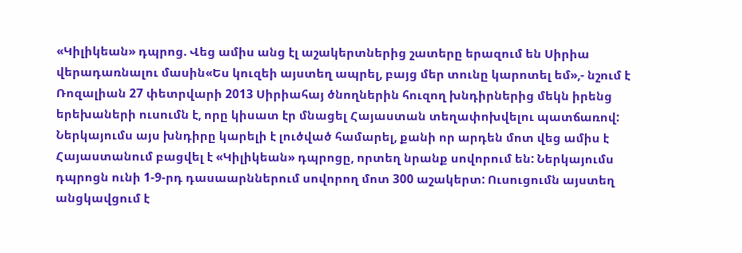«Կիլիկեան» դպրոց. Վեց ամիս անց էլ աշակերտներից շատերը երազում են Սիրիա վերադառնալու մասին«Ես կուզեի այստեղ ապրել, բայց մեր տունը կարոտել եմ»,- նշում է Ռոզալիան 27 փետրվարի 2013 Սիրիահայ ծնողներին հուզող խնդիրներից մեկն իրենց երեխաների ուսումն է, որը կիսատ էր մնացել Հայաստան տեղափոխվելու պատճառով: Ներկայումս այս խնդիրը կարելի է լուծված համարել, քանի որ արդեն մոտ վեց ամիս է Հայաստանում բացվել է «Կիլիկեան» դպրոցը, որտեղ նրանք սովորում են: Ներկայումս դպրոցն ունի 1-9-րդ դասաարններում սովորող մոտ 300 աշակերտ: Ուսուցումն այստեղ անցկավցում է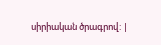սիրիական ծրագրով: |